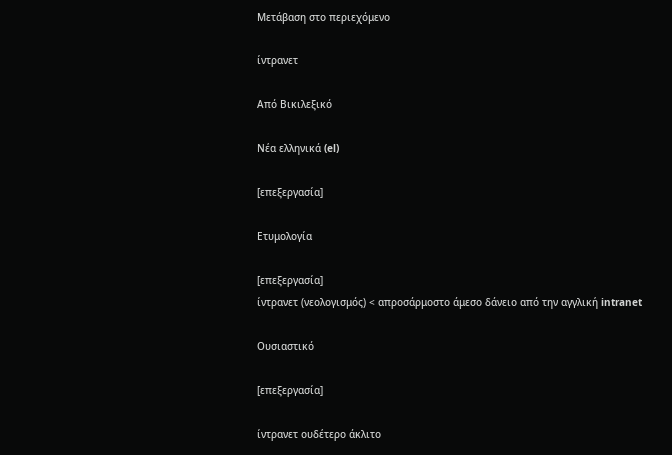Μετάβαση στο περιεχόμενο

ίντρανετ

Από Βικιλεξικό

Νέα ελληνικά (el)

[επεξεργασία]

Ετυμολογία

[επεξεργασία]
ίντρανετ (νεολογισμός) < απροσάρμοστο άμεσο δάνειο από την αγγλική intranet

Ουσιαστικό

[επεξεργασία]

ίντρανετ ουδέτερο άκλιτο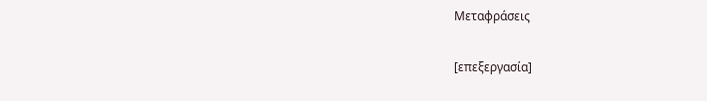Μεταφράσεις

[επεξεργασία]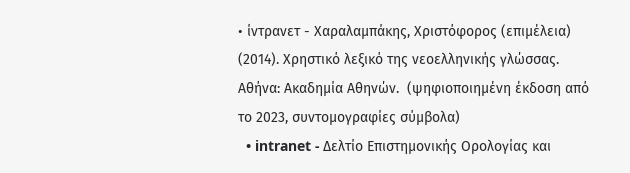• ίντρανετ - Χαραλαμπάκης, Χριστόφορος (επιμέλεια) (2014). Χρηστικό λεξικό της νεοελληνικής γλώσσας. Αθήνα: Ακαδημία Αθηνών.  (ψηφιοποιημένη έκδοση από το 2023, συντομογραφίες σύμβολα)
  • intranet - Δελτίο Επιστημονικής Ορολογίας και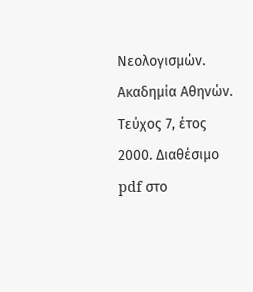Νεολογισμών. Ακαδημία Αθηνών. Τεύχος 7, έτος 2000. Διαθέσιμο pdf στο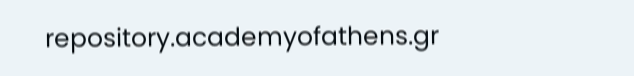repository.academyofathens.gr